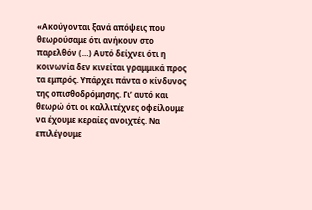«Ακούγονται ξανά απόψεις που θεωρούσαμε ότι ανήκουν στο παρελθόν (…) Αυτό δείχνει ότι η κοινωνία δεν κινείται γραμμικά προς τα εμπρός. Υπάρχει πάντα ο κίνδυνος της οπισθοδρόμησης. Γι’ αυτό και θεωρώ ότι οι καλλιτέχνες οφείλουμε να έχουμε κεραίες ανοιχτές. Να επιλέγουμε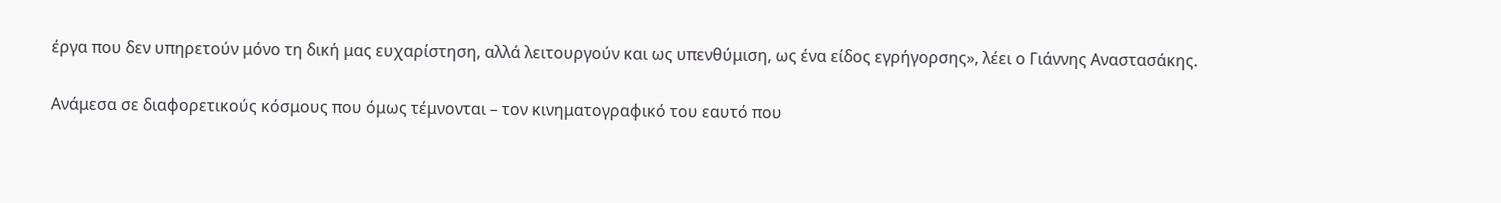έργα που δεν υπηρετούν μόνο τη δική μας ευχαρίστηση, αλλά λειτουργούν και ως υπενθύμιση, ως ένα είδος εγρήγορσης», λέει ο Γιάννης Αναστασάκης.

Ανάμεσα σε διαφορετικούς κόσμους που όμως τέμνονται – τον κινηματογραφικό του εαυτό που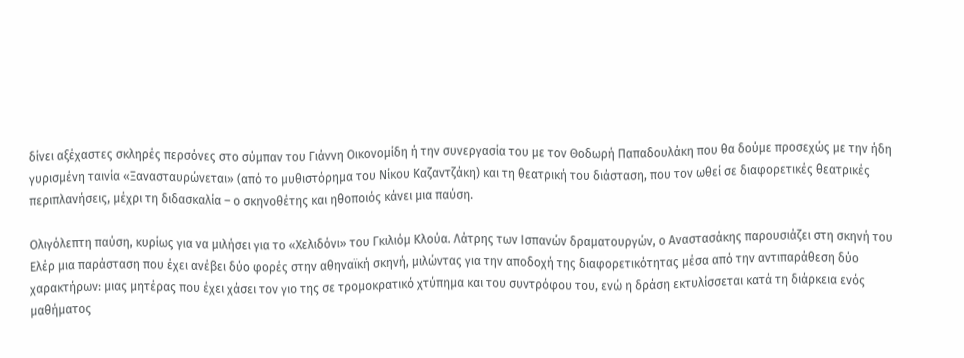δίνει αξέχαστες σκληρές περσόνες στο σύμπαν του Γιάννη Οικονομίδη ή την συνεργασία του με τον Θοδωρή Παπαδουλάκη που θα δούμε προσεχώς με την ήδη γυρισμένη ταινία «Ξανασταυρώνεται» (από το μυθιστόρημα του Νίκου Καζαντζάκη) και τη θεατρική του διάσταση, που τον ωθεί σε διαφορετικές θεατρικές περιπλανήσεις, μέχρι τη διδασκαλία – ο σκηνοθέτης και ηθοποιός κάνει μια παύση.

Ολιγόλεπτη παύση, κυρίως για να μιλήσει για το «Χελιδόνι» του Γκιλιόμ Κλούα. Λάτρης των Ισπανών δραματουργών, ο Αναστασάκης παρουσιάζει στη σκηνή του Ελέρ μια παράσταση που έχει ανέβει δύο φορές στην αθηναϊκή σκηνή, μιλώντας για την αποδοχή της διαφορετικότητας μέσα από την αντιπαράθεση δύο χαρακτήρων: μιας μητέρας που έχει χάσει τον γιο της σε τρομοκρατικό χτύπημα και του συντρόφου του, ενώ η δράση εκτυλίσσεται κατά τη διάρκεια ενός μαθήματος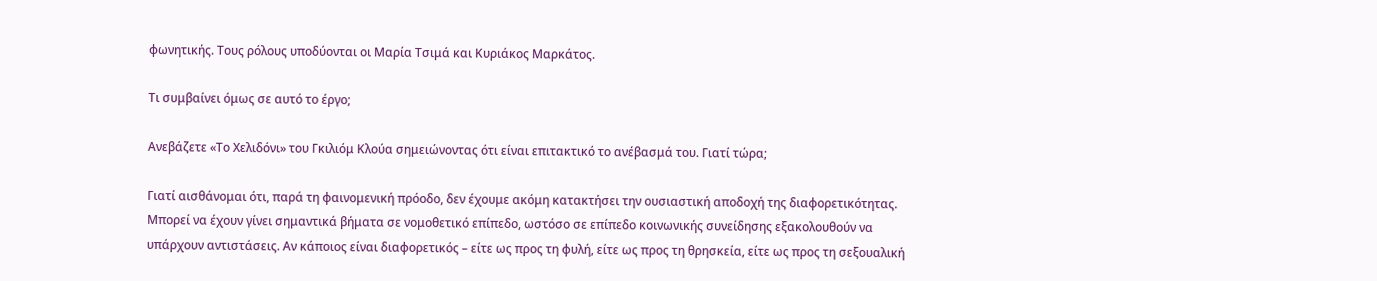φωνητικής. Τους ρόλους υποδύονται οι Μαρία Τσιμά και Κυριάκος Μαρκάτος.

Τι συμβαίνει όμως σε αυτό το έργο;

Ανεβάζετε «Το Χελιδόνι» του Γκιλιόμ Κλούα σημειώνοντας ότι είναι επιτακτικό το ανέβασμά του. Γιατί τώρα;

Γιατί αισθάνομαι ότι, παρά τη φαινομενική πρόοδο, δεν έχουμε ακόμη κατακτήσει την ουσιαστική αποδοχή της διαφορετικότητας. Μπορεί να έχουν γίνει σημαντικά βήματα σε νομοθετικό επίπεδο, ωστόσο σε επίπεδο κοινωνικής συνείδησης εξακολουθούν να υπάρχουν αντιστάσεις. Αν κάποιος είναι διαφορετικός – είτε ως προς τη φυλή, είτε ως προς τη θρησκεία, είτε ως προς τη σεξουαλική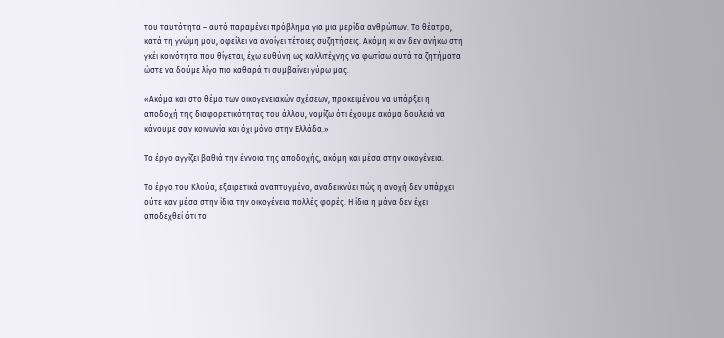του ταυτότητα – αυτό παραμένει πρόβλημα για μια μερίδα ανθρώπων. Το θέατρο, κατά τη γνώμη μου, οφείλει να ανοίγει τέτοιες συζητήσεις. Ακόμη κι αν δεν ανήκω στη γκέι κοινότητα που θίγεται, έχω ευθύνη ως καλλιτέχνης να φωτίσω αυτά τα ζητήματα ώστε να δούμε λίγο πιο καθαρά τι συμβαίνει γύρω μας.

«Ακόμα και στο θέμα των οικογενειακών σχέσεων, προκειμένου να υπάρξει η αποδοχή της διαφορετικότητας του άλλου, νομίζω ότι έχουμε ακόμα δουλειά να κάνουμε σαν κοινωνία και όχι μόνο στην Ελλάδα.»

Το έργο αγγίζει βαθιά την έννοια της αποδοχής, ακόμη και μέσα στην οικογένεια.

Το έργο του Κλούα, εξαιρετικά αναπτυγμένο, αναδεικνύει πώς η ανοχή δεν υπάρχει ούτε καν μέσα στην ίδια την οικογένεια πολλές φορές. Η ίδια η μάνα δεν έχει αποδεχθεί ότι το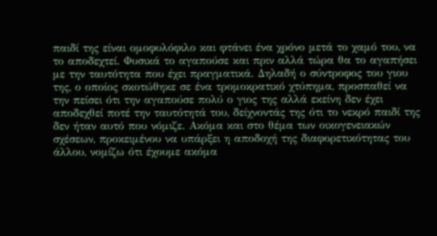παιδί της είναι ομοφυλόφιλο και φτάνει ένα χρόνο μετά το χαμό του, να το αποδεχτεί. Φυσικά το αγαπούσε και πριν αλλά τώρα θα το αγαπήσει με την ταυτότητα που έχει πραγματικά. Δηλαδή ο σύντροφος του γιου της, ο οποίος σκοτώθηκε σε ένα τρομοκρατικό χτύπημα, προσπαθεί να την πείσει ότι την αγαπούσε πολύ ο γιος της αλλά εκείνη δεν έχει αποδεχθεί ποτέ την ταυτότητά του, δείχνοντάς της ότι το νεκρό παιδί της δεν ήταν αυτό που νόμιζε. Ακόμα και στο θέμα των οικογενειακών σχέσεων, προκειμένου να υπάρξει η αποδοχή της διαφορετικότητας του άλλου, νομίζω ότι έχουμε ακόμα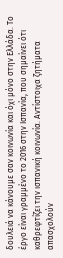δουλειά να κάνουμε σαν κοινωνία και όχι μόνο στην Ελλάδα. Το έργο είναι γραμμένο το 2016 στην Ισπανία, που σημαίνει ότι καθρεφτίζει την ισπανική κοινωνία. Αντίστοιχα ζητήματα απασχολούν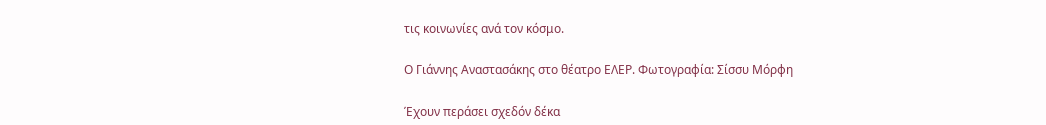τις κοινωνίες ανά τον κόσμο.

Ο Γιάννης Αναστασάκης στο θέατρο ΕΛΕΡ. Φωτογραφία: Σίσσυ Μόρφη

Έχουν περάσει σχεδόν δέκα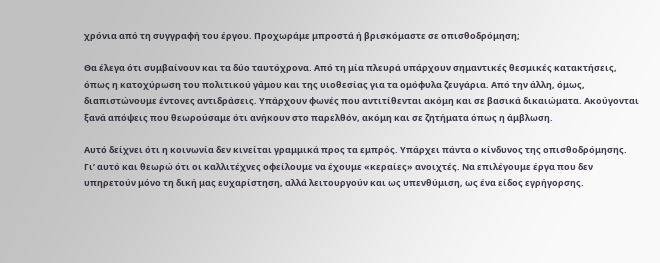χρόνια από τη συγγραφή του έργου. Προχωράμε μπροστά ή βρισκόμαστε σε οπισθοδρόμηση;

Θα έλεγα ότι συμβαίνουν και τα δύο ταυτόχρονα. Από τη μία πλευρά υπάρχουν σημαντικές θεσμικές κατακτήσεις, όπως η κατοχύρωση του πολιτικού γάμου και της υιοθεσίας για τα ομόφυλα ζευγάρια. Από την άλλη, όμως, διαπιστώνουμε έντονες αντιδράσεις. Υπάρχουν φωνές που αντιτίθενται ακόμη και σε βασικά δικαιώματα. Ακούγονται ξανά απόψεις που θεωρούσαμε ότι ανήκουν στο παρελθόν, ακόμη και σε ζητήματα όπως η άμβλωση.

Αυτό δείχνει ότι η κοινωνία δεν κινείται γραμμικά προς τα εμπρός. Υπάρχει πάντα ο κίνδυνος της οπισθοδρόμησης. Γι’ αυτό και θεωρώ ότι οι καλλιτέχνες οφείλουμε να έχουμε «κεραίες» ανοιχτές. Να επιλέγουμε έργα που δεν υπηρετούν μόνο τη δική μας ευχαρίστηση, αλλά λειτουργούν και ως υπενθύμιση, ως ένα είδος εγρήγορσης.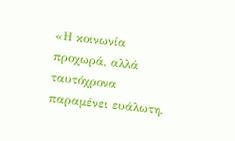«Η κοινωνία προχωρά, αλλά ταυτόχρονα παραμένει ευάλωτη.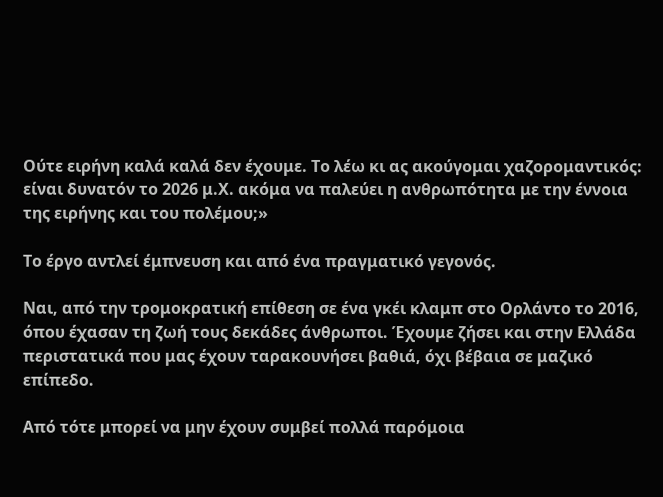Ούτε ειρήνη καλά καλά δεν έχουμε. Το λέω κι ας ακούγομαι χαζορομαντικός: είναι δυνατόν το 2026 μ.Χ. ακόμα να παλεύει η ανθρωπότητα με την έννοια της ειρήνης και του πολέμου;»

Το έργο αντλεί έμπνευση και από ένα πραγματικό γεγονός.

Ναι, από την τρομοκρατική επίθεση σε ένα γκέι κλαμπ στο Ορλάντο το 2016, όπου έχασαν τη ζωή τους δεκάδες άνθρωποι. Έχουμε ζήσει και στην Ελλάδα περιστατικά που μας έχουν ταρακουνήσει βαθιά, όχι βέβαια σε μαζικό επίπεδο.

Από τότε μπορεί να μην έχουν συμβεί πολλά παρόμοια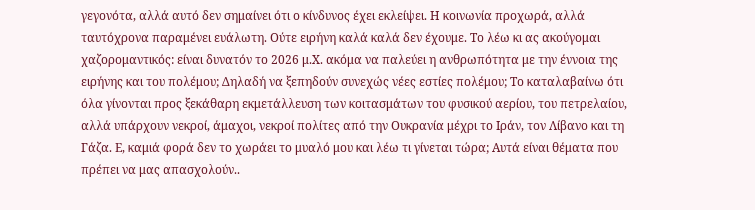γεγονότα, αλλά αυτό δεν σημαίνει ότι ο κίνδυνος έχει εκλείψει. Η κοινωνία προχωρά, αλλά ταυτόχρονα παραμένει ευάλωτη. Ούτε ειρήνη καλά καλά δεν έχουμε. Το λέω κι ας ακούγομαι χαζορομαντικός: είναι δυνατόν το 2026 μ.Χ. ακόμα να παλεύει η ανθρωπότητα με την έννοια της ειρήνης και του πολέμου; Δηλαδή να ξεπηδούν συνεχώς νέες εστίες πολέμου; Το καταλαβαίνω ότι όλα γίνονται προς ξεκάθαρη εκμετάλλευση των κοιτασμάτων του φυσικού αερίου, του πετρελαίου, αλλά υπάρχουν νεκροί, άμαχοι, νεκροί πολίτες από την Ουκρανία μέχρι το Ιράν, τον Λίβανο και τη Γάζα. Ε, καμιά φορά δεν το χωράει το μυαλό μου και λέω τι γίνεται τώρα; Αυτά είναι θέματα που πρέπει να μας απασχολούν..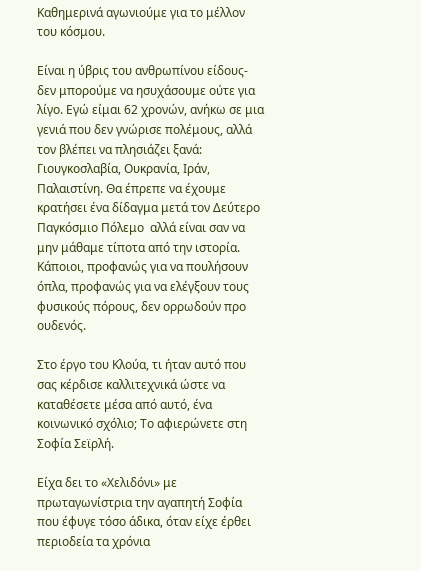Καθημερινά αγωνιούμε για το μέλλον του κόσμου.

Είναι η ύβρις του ανθρωπίνου είδους- δεν μπορούμε να ησυχάσουμε ούτε για λίγο. Εγώ είμαι 62 χρονών, ανήκω σε μια γενιά που δεν γνώρισε πολέμους, αλλά τον βλέπει να πλησιάζει ξανά: Γιουγκοσλαβία, Ουκρανία, Ιράν, Παλαιστίνη. Θα έπρεπε να έχουμε κρατήσει ένα δίδαγμα μετά τον Δεύτερο Παγκόσμιο Πόλεμο  αλλά είναι σαν να μην μάθαμε τίποτα από την ιστορία. Κάποιοι, προφανώς για να πουλήσουν όπλα, προφανώς για να ελέγξουν τους φυσικούς πόρους, δεν ορρωδούν προ ουδενός.

Στο έργο του Κλούα, τι ήταν αυτό που σας κέρδισε καλλιτεχνικά ώστε να καταθέσετε μέσα από αυτό, ένα κοινωνικό σχόλιο; Το αφιερώνετε στη Σοφία Σεϊρλή.

Είχα δει το «Χελιδόνι» με πρωταγωνίστρια την αγαπητή Σοφία που έφυγε τόσο άδικα, όταν είχε έρθει περιοδεία τα χρόνια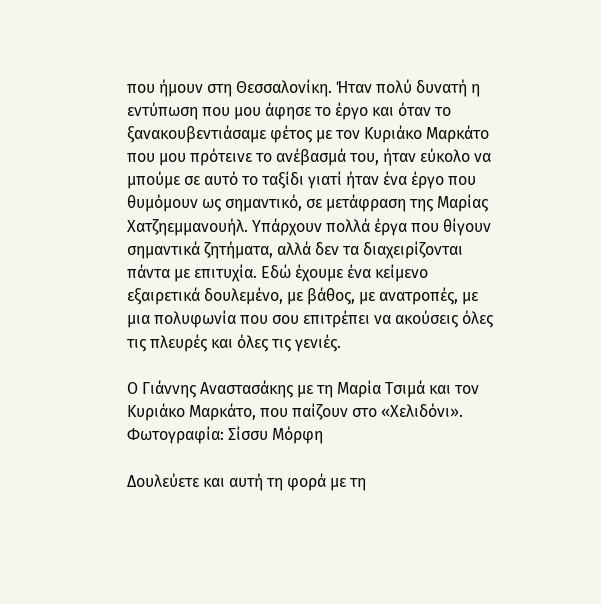που ήμουν στη Θεσσαλονίκη. Ήταν πολύ δυνατή η εντύπωση που μου άφησε το έργο και όταν το ξανακουβεντιάσαμε φέτος με τον Κυριάκο Μαρκάτο που μου πρότεινε το ανέβασμά του, ήταν εύκολο να μπούμε σε αυτό το ταξίδι γιατί ήταν ένα έργο που θυμόμουν ως σημαντικό, σε μετάφραση της Μαρίας Χατζηεμμανουήλ. Υπάρχουν πολλά έργα που θίγουν σημαντικά ζητήματα, αλλά δεν τα διαχειρίζονται πάντα με επιτυχία. Εδώ έχουμε ένα κείμενο εξαιρετικά δουλεμένο, με βάθος, με ανατροπές, με μια πολυφωνία που σου επιτρέπει να ακούσεις όλες τις πλευρές και όλες τις γενιές.

Ο Γιάννης Αναστασάκης με τη Μαρία Τσιμά και τον Κυριάκο Μαρκάτο, που παίζουν στο «Χελιδόνι». Φωτογραφία: Σίσσυ Μόρφη

Δουλεύετε και αυτή τη φορά με τη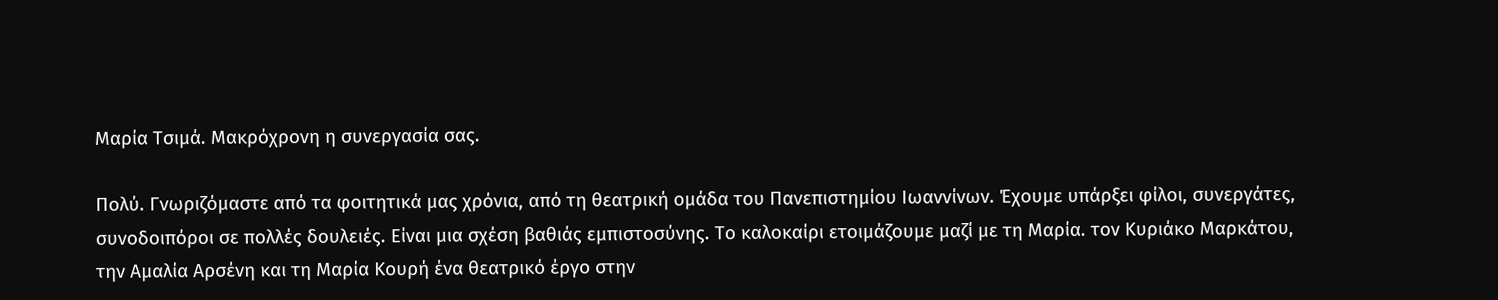Μαρία Τσιμά. Μακρόχρονη η συνεργασία σας.

Πολύ. Γνωριζόμαστε από τα φοιτητικά μας χρόνια, από τη θεατρική ομάδα του Πανεπιστημίου Ιωαννίνων. Έχουμε υπάρξει φίλοι, συνεργάτες, συνοδοιπόροι σε πολλές δουλειές. Είναι μια σχέση βαθιάς εμπιστοσύνης. Το καλοκαίρι ετοιμάζουμε μαζί με τη Μαρία. τον Κυριάκο Μαρκάτου, την Αμαλία Αρσένη και τη Μαρία Κουρή ένα θεατρικό έργο στην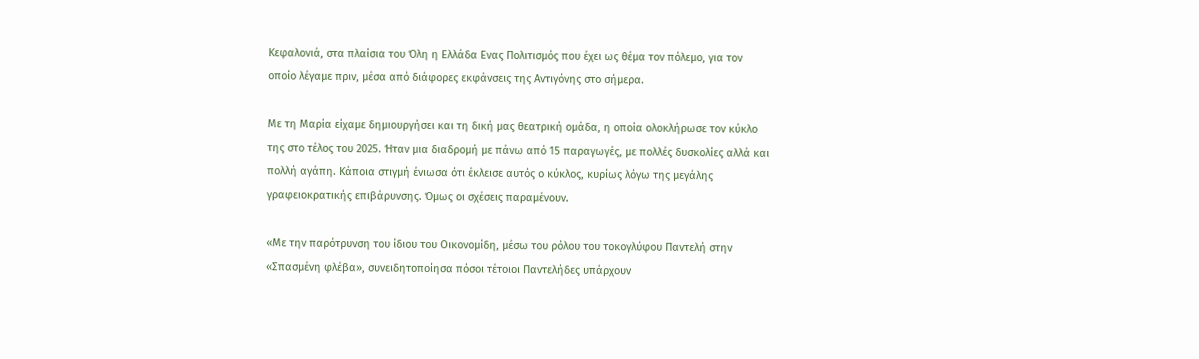Κεφαλονιά, στα πλαίσια του Όλη η Ελλάδα Ενας Πολιτισμός που έχει ως θέμα τον πόλεμο, για τον οποίο λέγαμε πριν, μέσα από διάφορες εκφάνσεις της Αντιγόνης στο σήμερα.

Με τη Μαρία είχαμε δημιουργήσει και τη δική μας θεατρική ομάδα, η οποία ολοκλήρωσε τον κύκλο της στο τέλος του 2025. Ήταν μια διαδρομή με πάνω από 15 παραγωγές, με πολλές δυσκολίες αλλά και πολλή αγάπη. Κάποια στιγμή ένιωσα ότι έκλεισε αυτός ο κύκλος, κυρίως λόγω της μεγάλης γραφειοκρατικής επιβάρυνσης. Όμως οι σχέσεις παραμένουν.

«Με την παρότρυνση του ίδιου του Οικονομίδη, μέσω του ρόλου του τοκογλύφου Παντελή στην «Σπασμένη φλέβα», συνειδητοποίησα πόσοι τέτοιοι Παντελήδες υπάρχουν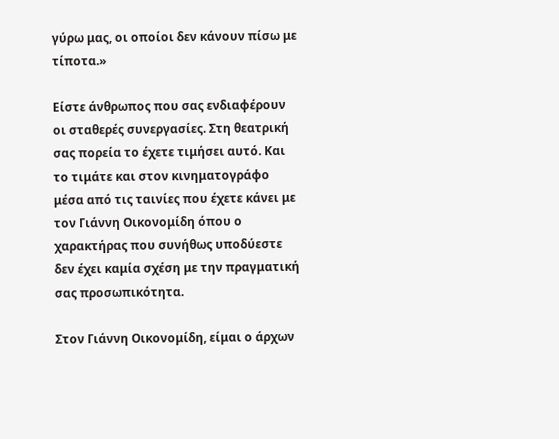γύρω μας, οι οποίοι δεν κάνουν πίσω με τίποτα.»

Είστε άνθρωπος που σας ενδιαφέρουν οι σταθερές συνεργασίες. Στη θεατρική σας πορεία το έχετε τιμήσει αυτό. Και το τιμάτε και στον κινηματογράφο μέσα από τις ταινίες που έχετε κάνει με τον Γιάννη Οικονομίδη όπου ο χαρακτήρας που συνήθως υποδύεστε δεν έχει καμία σχέση με την πραγματική σας προσωπικότητα.

Στον Γιάννη Οικονομίδη, είμαι ο άρχων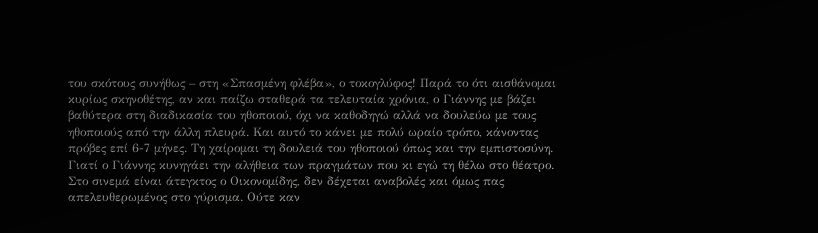του σκότους συνήθως – στη «Σπασμένη φλέβα», ο τοκογλύφος! Παρά το ότι αισθάνομαι κυρίως σκηνοθέτης, αν και παίζω σταθερά τα τελευταία χρόνια, ο Γιάννης με βάζει βαθύτερα στη διαδικασία του ηθοποιού, όχι να καθοδηγώ αλλά να δουλεύω με τους ηθοποιούς από την άλλη πλευρά. Και αυτό το κάνει με πολύ ωραίο τρόπο, κάνοντας πρόβες επί 6-7 μήνες. Τη χαίρομαι τη δουλειά του ηθοποιού όπως και την εμπιστοσύνη. Γιατί ο Γιάννης κυνηγάει την αλήθεια των πραγμάτων που κι εγώ τη θέλω στο θέατρο. Στο σινεμά είναι άτεγκτος ο Οικονομίδης, δεν δέχεται αναβολές και όμως πας απελευθερωμένος στο γύρισμα. Ούτε καν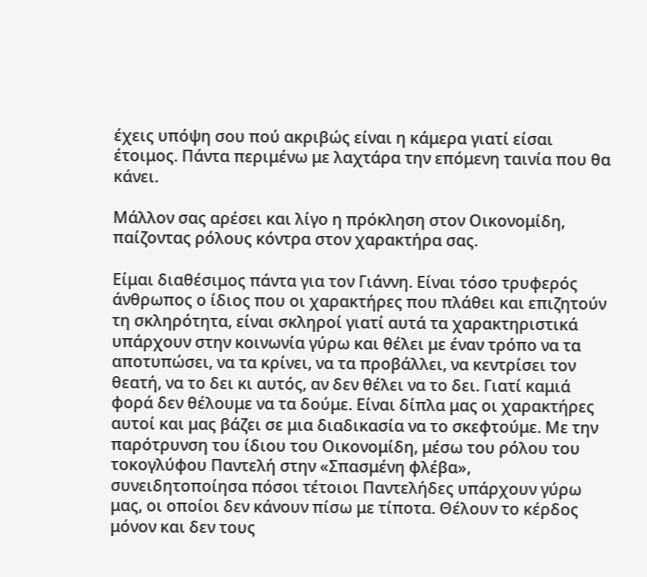έχεις υπόψη σου πού ακριβώς είναι η κάμερα γιατί είσαι έτοιμος. Πάντα περιμένω με λαχτάρα την επόμενη ταινία που θα κάνει.

Μάλλον σας αρέσει και λίγο η πρόκληση στον Οικονομίδη, παίζοντας ρόλους κόντρα στον χαρακτήρα σας.

Είμαι διαθέσιμος πάντα για τον Γιάννη. Είναι τόσο τρυφερός άνθρωπος ο ίδιος που οι χαρακτήρες που πλάθει και επιζητούν τη σκληρότητα, είναι σκληροί γιατί αυτά τα χαρακτηριστικά υπάρχουν στην κοινωνία γύρω και θέλει με έναν τρόπο να τα αποτυπώσει, να τα κρίνει, να τα προβάλλει, να κεντρίσει τον θεατή, να το δει κι αυτός, αν δεν θέλει να το δει. Γιατί καμιά φορά δεν θέλουμε να τα δούμε. Είναι δίπλα μας οι χαρακτήρες αυτοί και μας βάζει σε μια διαδικασία να το σκεφτούμε. Με την παρότρυνση του ίδιου του Οικονομίδη, μέσω του ρόλου του τοκογλύφου Παντελή στην «Σπασμένη φλέβα», συνειδητοποίησα πόσοι τέτοιοι Παντελήδες υπάρχουν γύρω μας, οι οποίοι δεν κάνουν πίσω με τίποτα. Θέλουν το κέρδος μόνον και δεν τους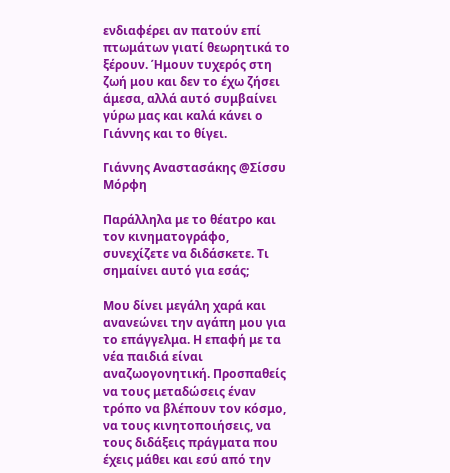ενδιαφέρει αν πατούν επί πτωμάτων γιατί θεωρητικά το ξέρουν. Ήμουν τυχερός στη ζωή μου και δεν το έχω ζήσει άμεσα, αλλά αυτό συμβαίνει γύρω μας και καλά κάνει ο Γιάννης και το θίγει.

Γιάννης Αναστασάκης @Σίσσυ Μόρφη

Παράλληλα με το θέατρο και τον κινηματογράφο, συνεχίζετε να διδάσκετε. Τι σημαίνει αυτό για εσάς;

Μου δίνει μεγάλη χαρά και ανανεώνει την αγάπη μου για το επάγγελμα. Η επαφή με τα νέα παιδιά είναι αναζωογονητική. Προσπαθείς να τους μεταδώσεις έναν τρόπο να βλέπουν τον κόσμο, να τους κινητοποιήσεις, να τους διδάξεις πράγματα που έχεις μάθει και εσύ από την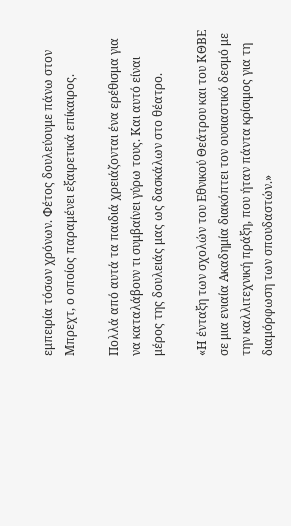εμπειρία τόσων χρόνων. Φέτος δουλεύουμε πάνω στον Μπρεχτ, ο οποίος παραμένει εξαιρετικά επίκαιρος.

Πολλά από αυτά τα παιδιά χρειάζονται ένα ερέθισμα για να καταλάβουν τι συμβαίνει γύρω τους. Και αυτό είναι μέρος της δουλειάς μας ως δασκάλων στο θέατρο.

«Η ένταξη των σχολών του Εθνικού Θεάτρου και του ΚΘΒΕ σε μια ενιαία Ακαδημία διακόπτει τον ουσιαστικό δεσμό με την καλλιτεχνική πράξη, που ήταν πάντα κρίσιμος για τη διαμόρφωση των σπουδαστών.»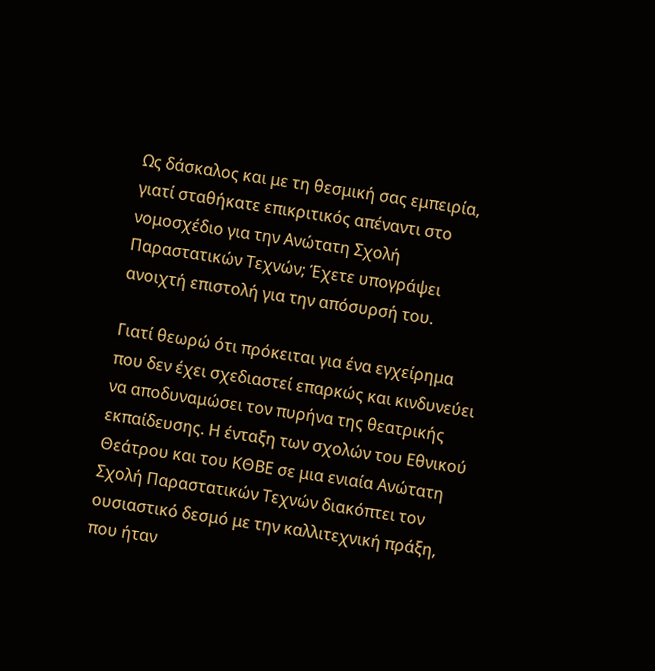Ως δάσκαλος και με τη θεσμική σας εμπειρία, γιατί σταθήκατε επικριτικός απέναντι στο νομοσχέδιο για την Ανώτατη Σχολή Παραστατικών Τεχνών; Έχετε υπογράψει ανοιχτή επιστολή για την απόσυρσή του.

Γιατί θεωρώ ότι πρόκειται για ένα εγχείρημα που δεν έχει σχεδιαστεί επαρκώς και κινδυνεύει να αποδυναμώσει τον πυρήνα της θεατρικής εκπαίδευσης. Η ένταξη των σχολών του Εθνικού Θεάτρου και του ΚΘΒΕ σε μια ενιαία Ανώτατη Σχολή Παραστατικών Τεχνών διακόπτει τον ουσιαστικό δεσμό με την καλλιτεχνική πράξη, που ήταν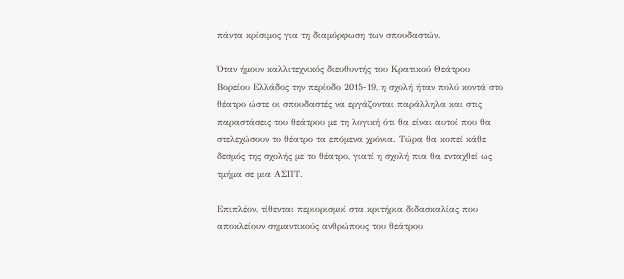πάντα κρίσιμος για τη διαμόρφωση των σπουδαστών.

Όταν ήμουν καλλιτεχνικός διευθυντής του Κρατικού Θεάτρου Βορείου Ελλάδος την περίοδο 2015-19, η σχολή ήταν πολύ κοντά στο θέατρο ώστε οι σπουδαστές να εργάζονται παράλληλα και στις παραστάσεις του θεάτρου με τη λογική ότι θα είναι αυτοί που θα στελεχώσουν το θέατρο τα επόμενα χρόνια. Τώρα θα κοπεί κάθε δεσμός της σχολής με το θέατρο, γιατί η σχολή πια θα ενταχθεί ως τμήμα σε μια ΑΣΠΤ.

Επιπλέον, τίθενται περιορισμοί στα κριτήρια διδασκαλίας που αποκλείουν σημαντικούς ανθρώπους του θεάτρου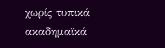χωρίς τυπικά ακαδημαϊκά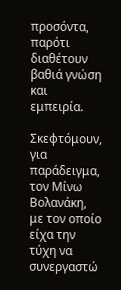προσόντα, παρότι διαθέτουν βαθιά γνώση και εμπειρία.

Σκεφτόμουν, για παράδειγμα, τον Μίνω Βολανάκη, με τον οποίο είχα την τύχη να συνεργαστώ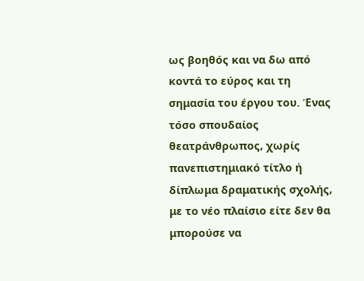ως βοηθός και να δω από κοντά το εύρος και τη σημασία του έργου του. Ένας τόσο σπουδαίος θεατράνθρωπος, χωρίς πανεπιστημιακό τίτλο ή δίπλωμα δραματικής σχολής, με το νέο πλαίσιο είτε δεν θα μπορούσε να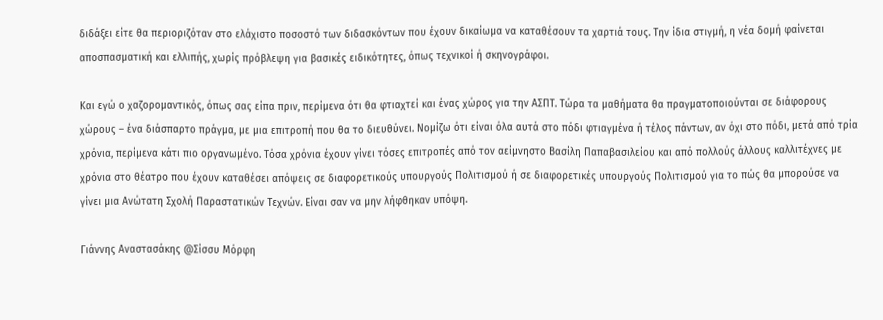διδάξει είτε θα περιοριζόταν στο ελάχιστο ποσοστό των διδασκόντων που έχουν δικαίωμα να καταθέσουν τα χαρτιά τους. Την ίδια στιγμή, η νέα δομή φαίνεται αποσπασματική και ελλιπής, χωρίς πρόβλεψη για βασικές ειδικότητες, όπως τεχνικοί ή σκηνογράφοι.

Και εγώ ο χαζορομαντικός, όπως σας είπα πριν, περίμενα ότι θα φτιαχτεί και ένας χώρος για την ΑΣΠΤ. Τώρα τα μαθήματα θα πραγματοποιούνται σε διάφορους χώρους – ένα διάσπαρτο πράγμα, με μια επιτροπή που θα το διευθύνει. Νομίζω ότι είναι όλα αυτά στο πόδι φτιαγμένα ή τέλος πάντων, αν όχι στο πόδι, μετά από τρία χρόνια, περίμενα κάτι πιο οργανωμένο. Τόσα χρόνια έχουν γίνει τόσες επιτροπές από τον αείμνηστο Βασίλη Παπαβασιλείου και από πολλούς άλλους καλλιτέχνες με χρόνια στο θέατρο που έχουν καταθέσει απόψεις σε διαφορετικούς υπουργούς Πολιτισμού ή σε διαφορετικές υπουργούς Πολιτισμού για το πώς θα μπορούσε να γίνει μια Ανώτατη Σχολή Παραστατικών Τεχνών. Είναι σαν να μην λήφθηκαν υπόψη.

Γιάννης Αναστασάκης @Σίσσυ Μόρφη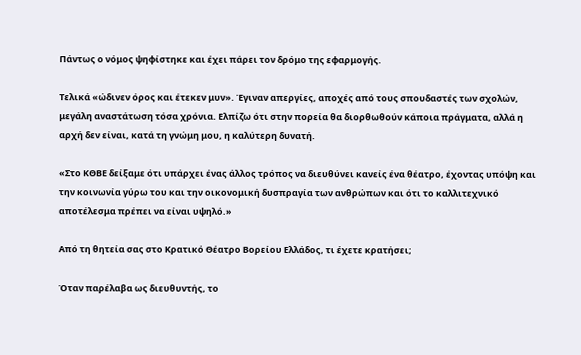Πάντως ο νόμος ψηφίστηκε και έχει πάρει τον δρόμο της εφαρμογής.

Τελικά «ώδινεν όρος και έτεκεν μυν». Έγιναν απεργίες, αποχές από τους σπουδαστές των σχολών, μεγάλη αναστάτωση τόσα χρόνια. Ελπίζω ότι στην πορεία θα διορθωθούν κάποια πράγματα, αλλά η αρχή δεν είναι, κατά τη γνώμη μου, η καλύτερη δυνατή.

«Στο ΚΘΒΕ δείξαμε ότι υπάρχει ένας άλλος τρόπος να διευθύνει κανείς ένα θέατρο, έχοντας υπόψη και την κοινωνία γύρω του και την οικονομική δυσπραγία των ανθρώπων και ότι το καλλιτεχνικό αποτέλεσμα πρέπει να είναι υψηλό.»

Από τη θητεία σας στο Κρατικό Θέατρο Βορείου Ελλάδος, τι έχετε κρατήσει;

Όταν παρέλαβα ως διευθυντής, το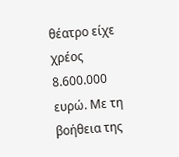θέατρο είχε χρέος 8.600.000 ευρώ. Με τη βοήθεια της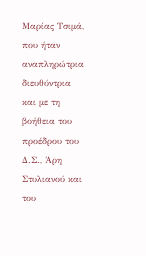Μαρίας Τσιμά, που ήταν αναπληρώτρια διευθύντρια και με τη βοήθεια του προέδρου του Δ.Σ., Άρη Στυλιανού και του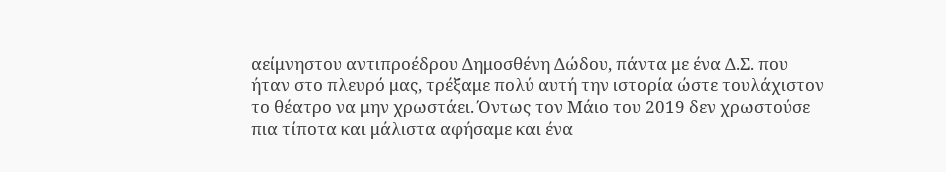αείμνηστου αντιπροέδρου Δημοσθένη Δώδου, πάντα με ένα Δ.Σ. που ήταν στο πλευρό μας, τρέξαμε πολύ αυτή την ιστορία ώστε τουλάχιστον το θέατρο να μην χρωστάει. Όντως τον Μάιο του 2019 δεν χρωστούσε πια τίποτα και μάλιστα αφήσαμε και ένα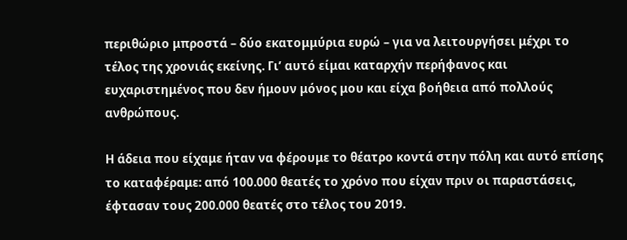περιθώριο μπροστά – δύο εκατομμύρια ευρώ – για να λειτουργήσει μέχρι το τέλος της χρονιάς εκείνης. Γι’ αυτό είμαι καταρχήν περήφανος και ευχαριστημένος που δεν ήμουν μόνος μου και είχα βοήθεια από πολλούς ανθρώπους.

Η άδεια που είχαμε ήταν να φέρουμε το θέατρο κοντά στην πόλη και αυτό επίσης το καταφέραμε: από 100.000 θεατές το χρόνο που είχαν πριν οι παραστάσεις, έφτασαν τους 200.000 θεατές στο τέλος του 2019.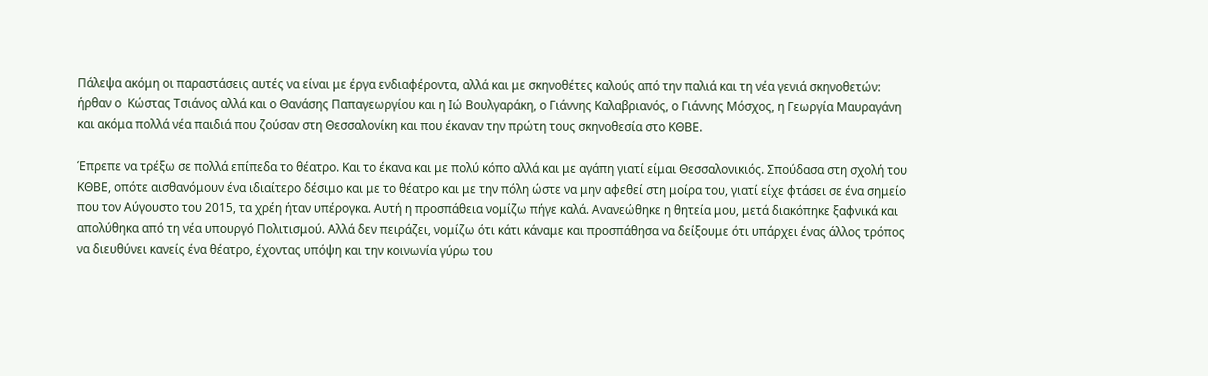Πάλεψα ακόμη οι παραστάσεις αυτές να είναι με έργα ενδιαφέροντα, αλλά και με σκηνοθέτες καλούς από την παλιά και τη νέα γενιά σκηνοθετών: ήρθαν ο  Κώστας Τσιάνος αλλά και ο Θανάσης Παπαγεωργίου και η Ιώ Βουλγαράκη, ο Γιάννης Καλαβριανός, ο Γιάννης Μόσχος, η Γεωργία Μαυραγάνη και ακόμα πολλά νέα παιδιά που ζούσαν στη Θεσσαλονίκη και που έκαναν την πρώτη τους σκηνοθεσία στο ΚΘΒΕ.

Έπρεπε να τρέξω σε πολλά επίπεδα το θέατρο. Και το έκανα και με πολύ κόπο αλλά και με αγάπη γιατί είμαι Θεσσαλονικιός. Σπούδασα στη σχολή του ΚΘΒΕ, οπότε αισθανόμουν ένα ιδιαίτερο δέσιμο και με το θέατρο και με την πόλη ώστε να μην αφεθεί στη μοίρα του, γιατί είχε φτάσει σε ένα σημείο που τον Αύγουστο του 2015, τα χρέη ήταν υπέρογκα. Αυτή η προσπάθεια νομίζω πήγε καλά. Ανανεώθηκε η θητεία μου, μετά διακόπηκε ξαφνικά και απολύθηκα από τη νέα υπουργό Πολιτισμού. Αλλά δεν πειράζει, νομίζω ότι κάτι κάναμε και προσπάθησα να δείξουμε ότι υπάρχει ένας άλλος τρόπος να διευθύνει κανείς ένα θέατρο, έχοντας υπόψη και την κοινωνία γύρω του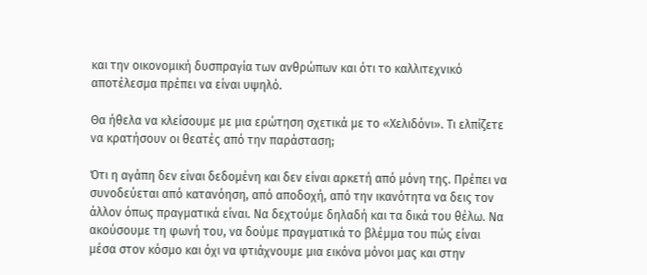και την οικονομική δυσπραγία των ανθρώπων και ότι το καλλιτεχνικό αποτέλεσμα πρέπει να είναι υψηλό.

Θα ήθελα να κλείσουμε με μια ερώτηση σχετικά με το «Χελιδόνι». Τι ελπίζετε να κρατήσουν οι θεατές από την παράσταση;

Ότι η αγάπη δεν είναι δεδομένη και δεν είναι αρκετή από μόνη της. Πρέπει να συνοδεύεται από κατανόηση, από αποδοχή, από την ικανότητα να δεις τον άλλον όπως πραγματικά είναι. Να δεχτούμε δηλαδή και τα δικά του θέλω. Να ακούσουμε τη φωνή του, να δούμε πραγματικά το βλέμμα του πώς είναι μέσα στον κόσμο και όχι να φτιάχνουμε μια εικόνα μόνοι μας και στην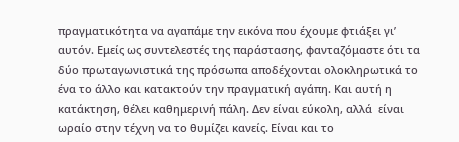πραγματικότητα να αγαπάμε την εικόνα που έχουμε φτιάξει γι’ αυτόν. Εμείς ως συντελεστές της παράστασης, φανταζόμαστε ότι τα δύο πρωταγωνιστικά της πρόσωπα αποδέχονται ολοκληρωτικά το ένα το άλλο και κατακτούν την πραγματική αγάπη. Και αυτή η κατάκτηση, θέλει καθημερινή πάλη. Δεν είναι εύκολη, αλλά  είναι ωραίο στην τέχνη να το θυμίζει κανείς. Είναι και το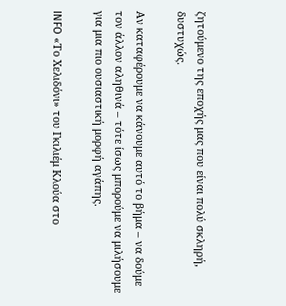ζητούμενο της εποχής μας που είναι πολύ σκληρή, δυστυχώς.

Αν καταφέρουμε να κάνουμε αυτό το βήμα – να δούμε τον άλλον αληθινά – τότε ίσως μπορούμε να μιλήσουμε για μια πιο ουσιαστική μορφή αγάπης.

INFO «Το Χελιδόνι» του Γκιλιέμ Κλούα στο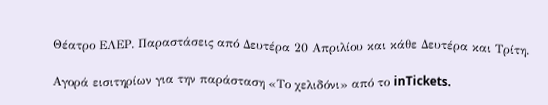Θέατρο ΕΛΕΡ. Παραστάσεις από Δευτέρα 20 Απριλίου και κάθε Δευτέρα και Τρίτη.

Αγορά εισιτηρίων για την παράσταση «Το χελιδόνι» από το inTickets.